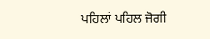ਪਹਿਲਾਂ ਪਹਿਲ ਜੋਗੀ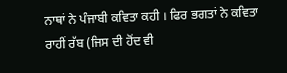ਨਾਥਾਂ ਨੇ ਪੰਜਾਬੀ ਕਵਿਤਾ ਕਹੀ । ਫਿਰ ਭਗਤਾਂ ਨੇ ਕਵਿਤਾ ਰਾਹੀਂ ਰੱਬ (ਜਿਸ ਦੀ ਹੋਂਦ ਵੀ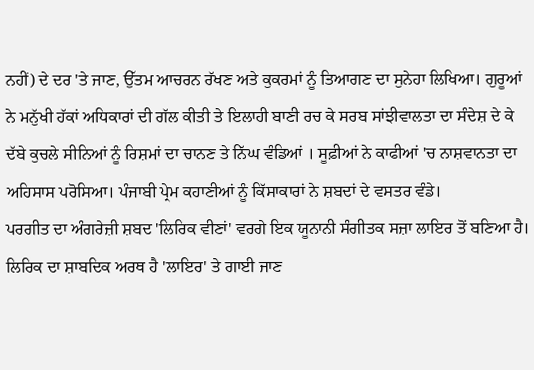ਨਹੀਂ) ਦੇ ਦਰ 'ਤੇ ਜਾਣ, ਉੱਤਮ ਆਚਰਨ ਰੱਖਣ ਅਤੇ ਕੁਕਰਮਾਂ ਨੂੰ ਤਿਆਗਣ ਦਾ ਸੁਨੇਹਾ ਲਿਖਿਆ। ਗੁਰੂਆਂ ਨੇ ਮਨੁੱਖੀ ਹੱਕਾਂ ਅਧਿਕਾਰਾਂ ਦੀ ਗੱਲ ਕੀਤੀ ਤੇ ਇਲਾਹੀ ਬਾਣੀ ਰਚ ਕੇ ਸਰਬ ਸਾਂਝੀਵਾਲਤਾ ਦਾ ਸੰਦੇਸ਼ ਦੇ ਕੇ ਦੱਬੇ ਕੁਚਲੇ ਸੀਨਿਆਂ ਨੂੰ ਰਿਸ਼ਮਾਂ ਦਾ ਚਾਨਣ ਤੇ ਨਿੱਘ ਵੰਡਿਆਂ । ਸੂਫ਼ੀਆਂ ਨੇ ਕਾਫੀਆਂ 'ਚ ਨਾਸ਼ਵਾਨਤਾ ਦਾ ਅਹਿਸਾਸ ਪਰੋਸਿਆ। ਪੰਜਾਬੀ ਪ੍ਰੇਮ ਕਹਾਣੀਆਂ ਨੂੰ ਕਿੱਸਾਕਾਰਾਂ ਨੇ ਸ਼ਬਦਾਂ ਦੇ ਵਸਤਰ ਵੰਡੇ।
ਪਰਗੀਤ ਦਾ ਅੰਗਰੇਜ਼ੀ ਸ਼ਬਦ 'ਲਿਰਿਕ ਵੀਣਾਂ' ਵਰਗੇ ਇਕ ਯੂਨਾਨੀ ਸੰਗੀਤਕ ਸਜ਼ਾ ਲਾਇਰ ਤੋਂ ਬਣਿਆ ਹੈ। ਲਿਰਿਕ ਦਾ ਸ਼ਾਬਦਿਕ ਅਰਥ ਹੈ 'ਲਾਇਰ' ਤੇ ਗਾਈ ਜਾਣ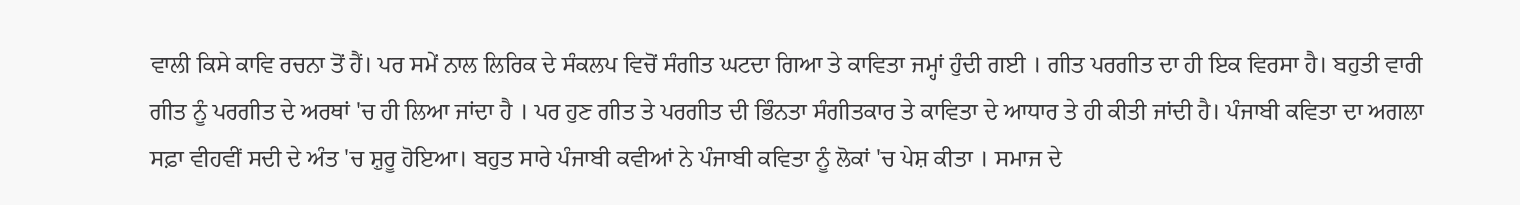ਵਾਲੀ ਕਿਸੇ ਕਾਵਿ ਰਚਨਾ ਤੋਂ ਹੈਂ। ਪਰ ਸਮੇਂ ਨਾਲ ਲਿਰਿਕ ਦੇ ਸੰਕਲਪ ਵਿਚੋਂ ਸੰਗੀਤ ਘਟਦਾ ਗਿਆ ਤੇ ਕਾਵਿਤਾ ਜਮ੍ਹਾਂ ਹੁੰਦੀ ਗਈ । ਗੀਤ ਪਰਗੀਤ ਦਾ ਹੀ ਇਕ ਵਿਰਸਾ ਹੈ। ਬਹੁਤੀ ਵਾਰੀ ਗੀਤ ਨੂੰ ਪਰਗੀਤ ਦੇ ਅਰਥਾਂ 'ਚ ਹੀ ਲਿਆ ਜਾਂਦਾ ਹੈ । ਪਰ ਹੁਣ ਗੀਤ ਤੇ ਪਰਗੀਤ ਦੀ ਭਿੰਨਤਾ ਸੰਗੀਤਕਾਰ ਤੇ ਕਾਵਿਤਾ ਦੇ ਆਧਾਰ ਤੇ ਹੀ ਕੀਤੀ ਜਾਂਦੀ ਹੈ। ਪੰਜਾਬੀ ਕਵਿਤਾ ਦਾ ਅਗਲਾ ਸਫ਼ਾ ਵੀਹਵੀਂ ਸਦੀ ਦੇ ਅੰਤ 'ਚ ਸ਼ੁਰੂ ਹੋਇਆ। ਬਹੁਤ ਸਾਰੇ ਪੰਜਾਬੀ ਕਵੀਆਂ ਨੇ ਪੰਜਾਬੀ ਕਵਿਤਾ ਨੂੰ ਲੋਕਾਂ 'ਚ ਪੇਸ਼ ਕੀਤਾ । ਸਮਾਜ ਦੇ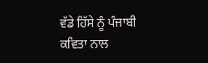ਵੱਡੇ ਹਿੱਸੇ ਨੂੰ ਪੰਜਾਬੀ ਕਵਿਤਾ ਨਾਲ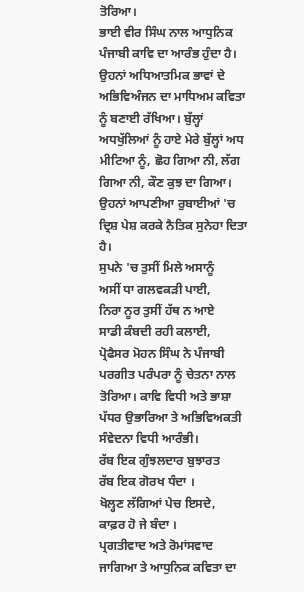ਤੋਰਿਆ।
ਭਾਈ ਵੀਰ ਸਿੰਘ ਨਾਲ ਆਧੁਨਿਕ ਪੰਜਾਬੀ ਕਾਵਿ ਦਾ ਆਰੰਭ ਹੁੰਦਾ ਹੈ। ਉਹਨਾਂ ਅਧਿਆਤਮਿਕ ਭਾਵਾਂ ਦੇ ਅਭਿਵਿਅੰਜਨ ਦਾ ਮਾਧਿਅਮ ਕਵਿਤਾ ਨੂੰ ਬਣਾਈ ਰੱਖਿਆ। ਬੁੱਲ੍ਹਾਂ ਅਧਖੁੱਲਿਆਂ ਨੂੰ ਹਾਏ ਮੇਰੇ ਬੁੱਲ੍ਹਾਂ ਅਧ ਮੀਟਿਆ ਨੂੰ, ਛੋਹ ਗਿਆ ਨੀ, ਲੱਗ ਗਿਆ ਨੀ, ਕੌਣ ਕੁਝ ਦਾ ਗਿਆ। ਉਹਨਾਂ ਆਪਣੀਆ ਰੁਬਾਈਆਂ 'ਚ ਦ੍ਰਿਸ਼ ਪੇਸ਼ ਕਰਕੇ ਨੈਤਿਕ ਸੁਨੇਹਾ ਦਿਤਾ ਹੈ।
ਸੁਪਨੇ 'ਚ ਤੁਸੀਂ ਮਿਲੇ ਅਸਾਨੂੰ
ਅਸੀਂ ਧਾ ਗਲਵਕੜੀ ਪਾਈ,
ਨਿਰਾ ਨੂਰ ਤੁਸੀਂ ਹੱਥ ਨ ਆਏ
ਸਾਡੀ ਕੰਬਦੀ ਰਹੀ ਕਲਾਈ,
ਪ੍ਰੋਫੈਸਰ ਮੋਹਨ ਸਿੰਘ ਨੇ ਪੰਜਾਬੀ ਪਰਗੀਤ ਪਰੰਪਰਾ ਨੂੰ ਚੇਤਨਾ ਨਾਲ ਤੋਰਿਆ। ਕਾਵਿ ਵਿਧੀ ਅਤੇ ਭਾਸ਼ਾ ਪੱਧਰ ਉਭਾਰਿਆ ਤੇ ਅਭਿਵਿਅਕਤੀ ਸੰਵੇਦਨਾ ਵਿਧੀ ਆਰੰਭੀ।
ਰੱਬ ਇਕ ਗੁੰਝਲਦਾਰ ਬੁਝਾਰਤ
ਰੱਬ ਇਕ ਗੋਰਖ ਧੰਦਾ ।
ਖੋਲ੍ਹਣ ਲੱਗਿਆਂ ਪੇਚ ਇਸਦੇ,
ਕਾਫ਼ਰ ਹੋ ਜੇ ਬੰਦਾ ।
ਪ੍ਰਗਤੀਵਾਦ ਅਤੇ ਰੋਮਾਂਸਵਾਦ ਜਾਗਿਆ ਤੇ ਆਧੁਨਿਕ ਕਵਿਤਾ ਦਾ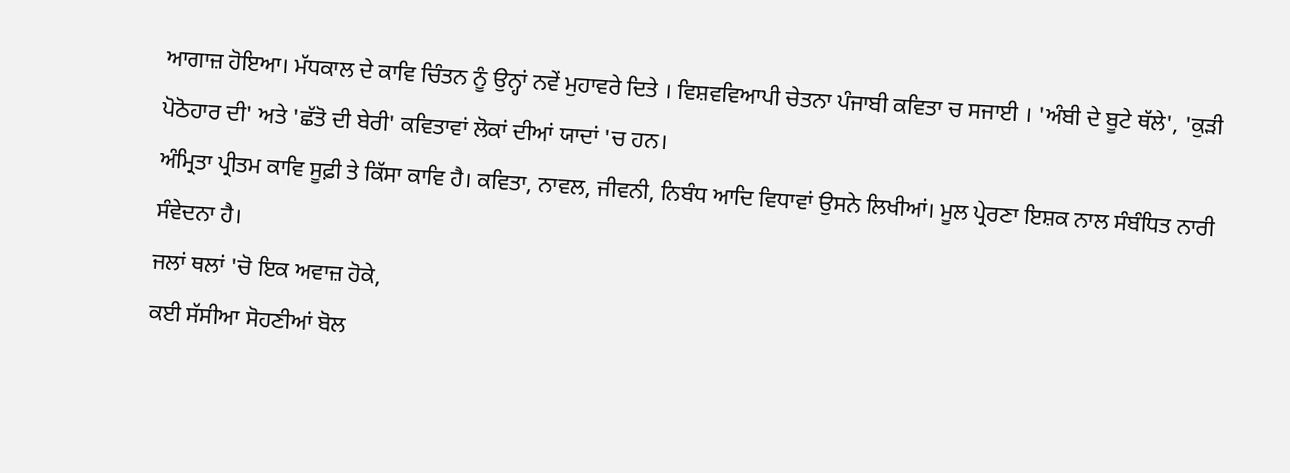ਆਗਾਜ਼ ਹੋਇਆ। ਮੱਧਕਾਲ ਦੇ ਕਾਵਿ ਚਿੰਤਨ ਨੂੰ ਉਨ੍ਹਾਂ ਨਵੇਂ ਮੁਹਾਵਰੇ ਦਿਤੇ । ਵਿਸ਼ਵਵਿਆਪੀ ਚੇਤਨਾ ਪੰਜਾਬੀ ਕਵਿਤਾ ਚ ਸਜਾਈ । 'ਅੰਬੀ ਦੇ ਬੂਟੇ ਥੱਲੇ', 'ਕੁੜੀ ਪੋਠੋਹਾਰ ਦੀ' ਅਤੇ 'ਛੱਤੋ ਦੀ ਬੇਰੀ' ਕਵਿਤਾਵਾਂ ਲੋਕਾਂ ਦੀਆਂ ਯਾਦਾਂ 'ਚ ਹਨ।
ਅੰਮ੍ਰਿਤਾ ਪ੍ਰੀਤਮ ਕਾਵਿ ਸੂਫ਼ੀ ਤੇ ਕਿੱਸਾ ਕਾਵਿ ਹੈ। ਕਵਿਤਾ, ਨਾਵਲ, ਜੀਵਨੀ, ਨਿਬੰਧ ਆਦਿ ਵਿਧਾਵਾਂ ਉਸਨੇ ਲਿਖੀਆਂ। ਮੂਲ ਪ੍ਰੇਰਣਾ ਇਸ਼ਕ ਨਾਲ ਸੰਬੰਧਿਤ ਨਾਰੀ ਸੰਵੇਦਨਾ ਹੈ।
ਜਲਾਂ ਥਲਾਂ 'ਚੋ ਇਕ ਅਵਾਜ਼ ਹੋਕੇ,
ਕਈ ਸੱਸੀਆ ਸੋਹਣੀਆਂ ਬੋਲ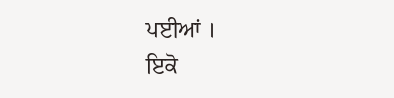ਪਈਆਂ ।
ਇਕੋ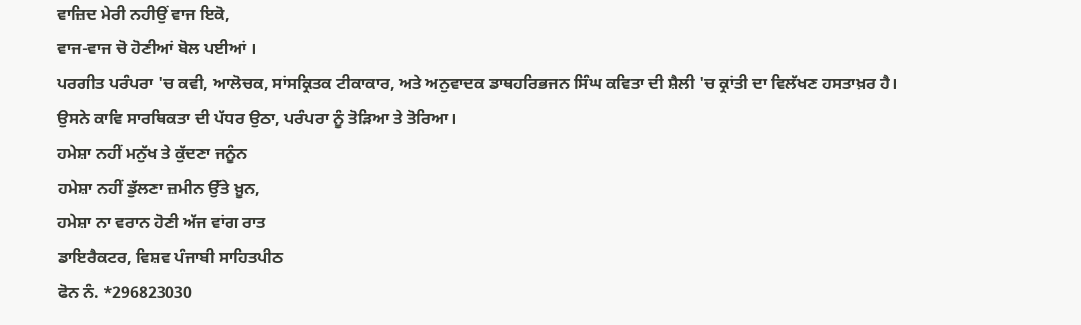ਵਾਜ਼ਿਦ ਮੇਰੀ ਨਹੀਉਂ ਵਾਜ ਇਕੋ,
ਵਾਜ-ਵਾਜ ਚੋ ਹੋਣੀਆਂ ਬੋਲ ਪਈਆਂ ।
ਪਰਗੀਤ ਪਰੰਪਰਾ 'ਚ ਕਵੀ, ਆਲੋਚਕ, ਸਾਂਸਕ੍ਰਿਤਕ ਟੀਕਾਕਾਰ, ਅਤੇ ਅਨੁਵਾਦਕ ਡਾਥਹਰਿਭਜਨ ਸਿੰਘ ਕਵਿਤਾ ਦੀ ਸ਼ੈਲੀ 'ਚ ਕ੍ਰਾਂਤੀ ਦਾ ਵਿਲੱਖਣ ਹਸਤਾਖ਼ਰ ਹੈ। ਉਸਨੇ ਕਾਵਿ ਸਾਰਥਿਕਤਾ ਦੀ ਪੱਧਰ ਉਠਾ, ਪਰੰਪਰਾ ਨੂੰ ਤੋੜਿਆ ਤੇ ਤੋਰਿਆ।
ਹਮੇਸ਼ਾ ਨਹੀਂ ਮਨੁੱਖ ਤੇ ਕੁੱਦਣਾ ਜਨੂੰਨ
ਹਮੇਸ਼ਾ ਨਹੀਂ ਡੁੱਲਣਾ ਜ਼ਮੀਨ ਉੱਤੇ ਖ਼ੂਨ,
ਹਮੇਸ਼ਾ ਨਾ ਵਰਾਨ ਹੋਣੀ ਅੱਜ ਵਾਂਗ ਰਾਤ
ਡਾਇਰੈਕਟਰ, ਵਿਸ਼ਵ ਪੰਜਾਬੀ ਸਾਹਿਤਪੀਠ
ਫੋਨ ਨੰ. *296823030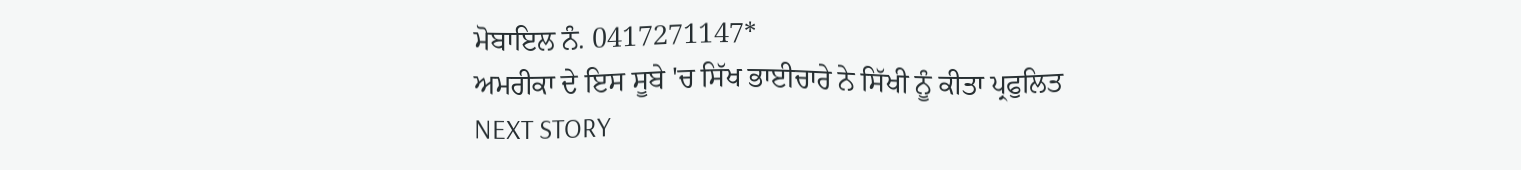ਮੋਬਾਇਲ ਨੰ. 0417271147*
ਅਮਰੀਕਾ ਦੇ ਇਸ ਸੂਬੇ 'ਚ ਸਿੱਖ ਭਾਈਚਾਰੇ ਨੇ ਸਿੱਖੀ ਨੂੰ ਕੀਤਾ ਪ੍ਰਫੁਲਿਤ
NEXT STORY